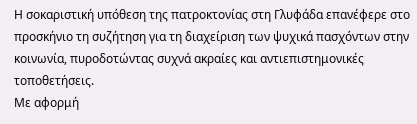Η σοκαριστική υπόθεση της πατροκτονίας στη Γλυφάδα επανέφερε στο προσκήνιο τη συζήτηση για τη διαχείριση των ψυχικά πασχόντων στην κοινωνία, πυροδοτώντας συχνά ακραίες και αντιεπιστημονικές τοποθετήσεις.
Με αφορμή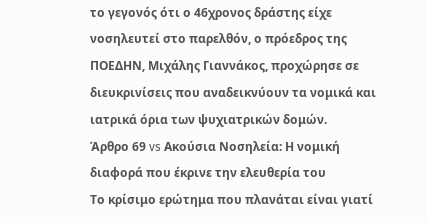το γεγονός ότι ο 46χρονος δράστης είχε νοσηλευτεί στο παρελθόν, ο πρόεδρος της ΠΟΕΔΗΝ, Μιχάλης Γιαννάκος, προχώρησε σε διευκρινίσεις που αναδεικνύουν τα νομικά και ιατρικά όρια των ψυχιατρικών δομών.
Άρθρο 69 vs Ακούσια Νοσηλεία: Η νομική διαφορά που έκρινε την ελευθερία του
Το κρίσιμο ερώτημα που πλανάται είναι γιατί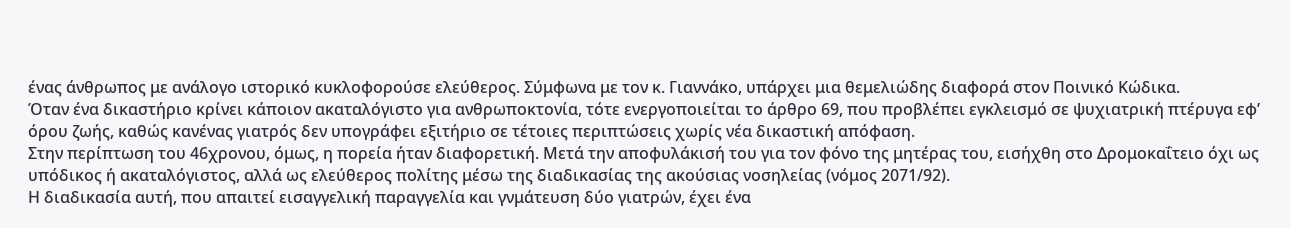ένας άνθρωπος με ανάλογο ιστορικό κυκλοφορούσε ελεύθερος. Σύμφωνα με τον κ. Γιαννάκο, υπάρχει μια θεμελιώδης διαφορά στον Ποινικό Κώδικα.
Όταν ένα δικαστήριο κρίνει κάποιον ακαταλόγιστο για ανθρωποκτονία, τότε ενεργοποιείται το άρθρο 69, που προβλέπει εγκλεισμό σε ψυχιατρική πτέρυγα εφ’ όρου ζωής, καθώς κανένας γιατρός δεν υπογράφει εξιτήριο σε τέτοιες περιπτώσεις χωρίς νέα δικαστική απόφαση.
Στην περίπτωση του 46χρονου, όμως, η πορεία ήταν διαφορετική. Μετά την αποφυλάκισή του για τον φόνο της μητέρας του, εισήχθη στο Δρομοκαΐτειο όχι ως υπόδικος ή ακαταλόγιστος, αλλά ως ελεύθερος πολίτης μέσω της διαδικασίας της ακούσιας νοσηλείας (νόμος 2071/92).
Η διαδικασία αυτή, που απαιτεί εισαγγελική παραγγελία και γνμάτευση δύο γιατρών, έχει ένα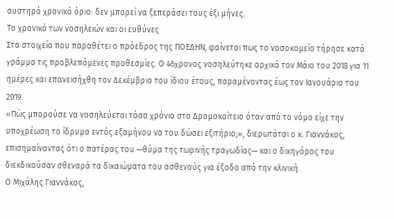αυστηρό χρονικό όριο: δεν μπορεί να ξεπεράσει τους έξι μήνες.
Το χρονικό των νοσηλειών και οι ευθύνες
Στα στοιχεία που παραθέτει ο πρόεδρος της ΠΟΕΔΗΝ, φαίνεται πως το νοσοκομείο τήρησε κατά γράμμα τις προβλεπόμενες προθεσμίες. Ο 46χρονος νοσηλεύτηκε αρχικά τον Μάιο του 2018 για 11 ημέρες και επανεισήχθη τον Δεκέμβριο του ίδιου έτους, παραμένοντας έως τον Ιανουάριο του 2019.
«Πώς μπορούσε να νοσηλεύεται τόσα χρόνια στο Δρομοκαΐτειο όταν από το νόμο είχε την υποχρέωση το ίδρυμα εντός εξαμήνου να του δώσει εξιτήριο;», διερωτάται ο κ. Γιαννάκος, επισημαίνοντας ότι ο πατέρας του —θύμα της τωρινής τραγωδίας— και ο δικηγόρος του διεκδικούσαν σθεναρά τα δικαιώματα του ασθενούς για έξοδο από την κλινική.
Ο Μιχάλης Γιαννάκος,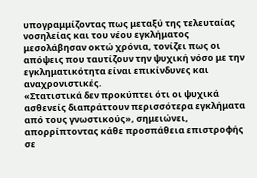υπογραμμίζοντας πως μεταξύ της τελευταίας νοσηλείας και του νέου εγκλήματος μεσολάβησαν οκτώ χρόνια, τονίζει πως οι απόψεις που ταυτίζουν την ψυχική νόσο με την εγκληματικότητα είναι επικίνδυνες και αναχρονιστικές.
«Στατιστικά δεν προκύπτει ότι οι ψυχικά ασθενείς διαπράττουν περισσότερα εγκλήματα από τους γνωστικούς», σημειώνει, απορρίπτοντας κάθε προσπάθεια επιστροφής σε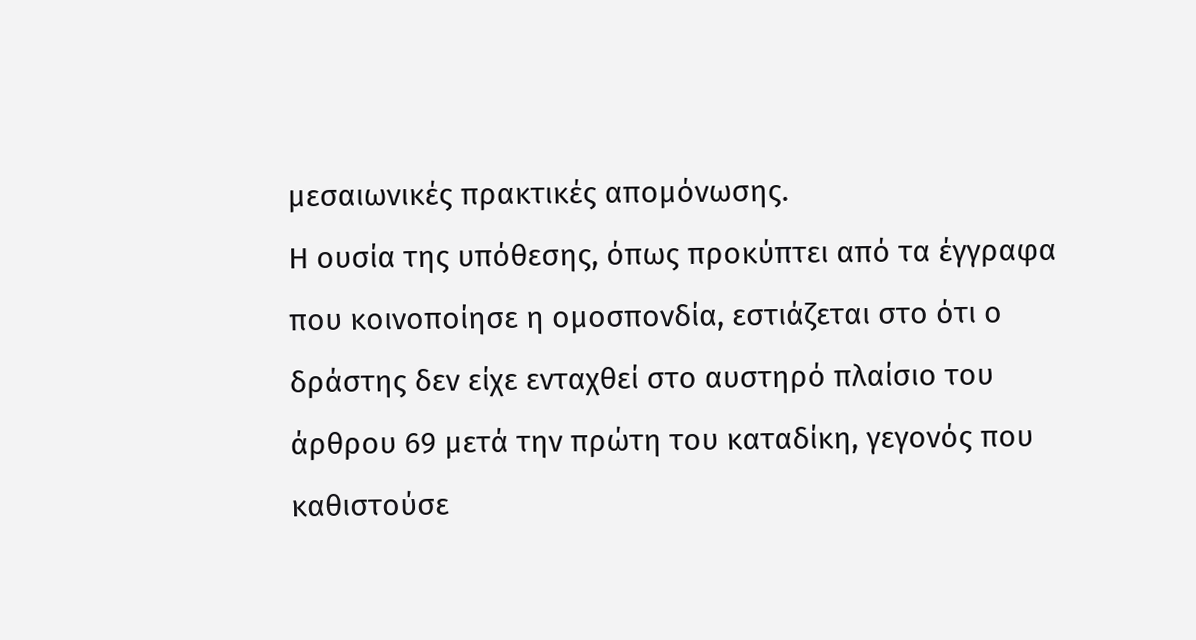μεσαιωνικές πρακτικές απομόνωσης.
Η ουσία της υπόθεσης, όπως προκύπτει από τα έγγραφα που κοινοποίησε η ομοσπονδία, εστιάζεται στο ότι ο δράστης δεν είχε ενταχθεί στο αυστηρό πλαίσιο του άρθρου 69 μετά την πρώτη του καταδίκη, γεγονός που καθιστούσε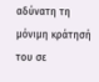αδύνατη τη μόνιμη κράτησή του σε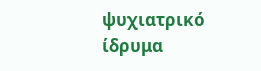ψυχιατρικό ίδρυμα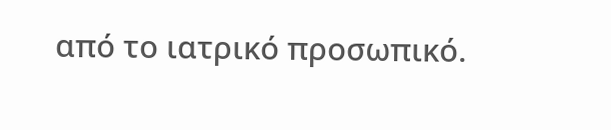από το ιατρικό προσωπικό.